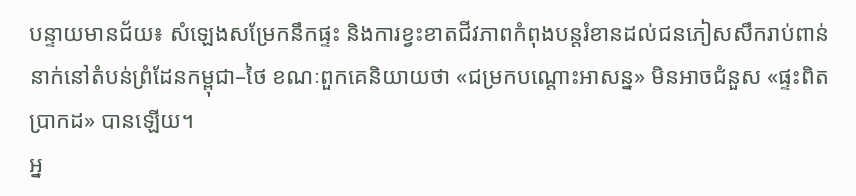បន្ទាយមានជ័យ៖ សំឡេងសម្រែកនឹកផ្ទះ និងការខ្វះខាតជីវភាពកំពុងបន្តរំខានដល់ជនភៀសសឹករាប់ពាន់នាក់នៅតំបន់ព្រំដែនកម្ពុជា–ថៃ ខណៈពួកគេនិយាយថា «ជម្រកបណ្ដោះអាសន្ន» មិនអាចជំនួស «ផ្ទះពិតប្រាកដ» បានឡើយ។
អ្ន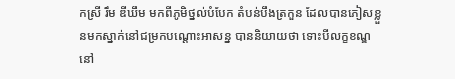កស្រី រឹម ឌីឃឹម មកពីភូមិថ្នល់បំបែក តំបន់បឹងត្រកួន ដែលបានភៀសខ្លួនមកស្នាក់នៅជម្រកបណ្ដោះអាសន្ន បាននិយាយថា ទោះបីលក្ខខណ្ឌនៅ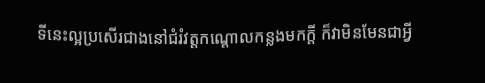ទីនេះល្អប្រសើរជាងនៅជំរំវត្តកណ្ដោលកន្លងមកក្តី ក៏វាមិនមែនជាអ្វី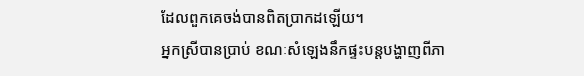ដែលពួកគេចង់បានពិតប្រាកដឡើយ។
អ្នកស្រីបានប្រាប់ ខណៈសំឡេងនឹកផ្ទះបន្តបង្ហាញពីភា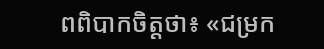ពពិបាកចិត្តថា៖ «ជម្រក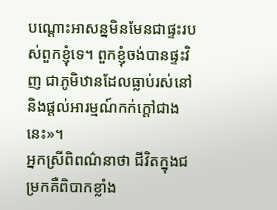បណ្ដោះអាសន្នមិនមែនជាផ្ទះរបស់ពួកខ្ញុំទេ។ ពួកខ្ញុំចង់បានផ្ទះវិញ ជាភូមិឋានដែលធ្លាប់រស់នៅ និងផ្ដល់អារម្មណ៍កក់ក្ដៅជាងនេះ»។
អ្នកស្រីពិពណ៌នាថា ជីវិតក្នុងជម្រកគឺពិបាកខ្លាំង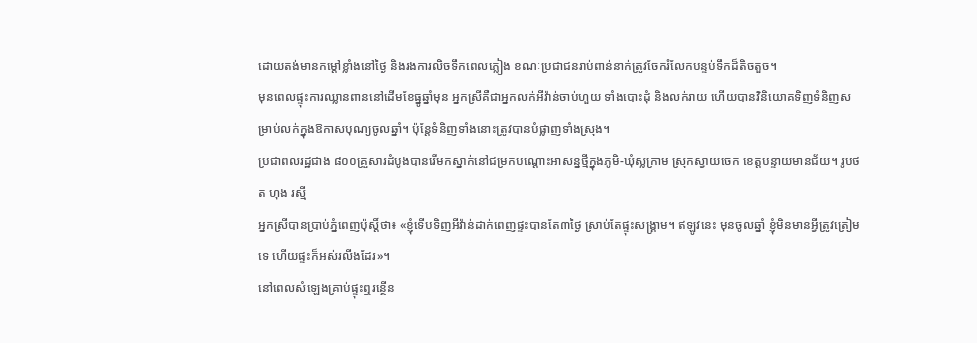ដោយតង់មានកម្ដៅខ្លាំងនៅថ្ងៃ និងរងការលិចទឹកពេលភ្លៀង ខណៈប្រជាជនរាប់ពាន់នាក់ត្រូវចែករំលែកបន្ទប់ទឹកដ៏តិចតួច។
មុនពេលផ្ទុះការឈ្លានពាននៅដើមខែធ្នូឆ្នាំមុន អ្នកស្រីគឺជាអ្នកលក់អីវ៉ាន់ចាប់ហួយ ទាំងបោះដុំ និងលក់រាយ ហើយបានវិនិយោគទិញទំនិញសម្រាប់លក់ក្នុងឱកាសបុណ្យចូលឆ្នាំ។ ប៉ុន្តែទំនិញទាំងនោះត្រូវបានបំផ្លាញទាំងស្រុង។
ប្រជាពលរដ្ឋជាង ៨០០គ្រួសារដំបូងបានរើមកស្នាក់នៅជម្រកបណ្ដោះអាសន្នថ្មីក្នុងភូមិ-ឃុំស្លក្រាម ស្រុកស្វាយចេក ខេត្ដបន្ទាយមានជ័យ។ រូបថត ហុង រស្មី
អ្នកស្រីបានប្រាប់ភ្នំពេញប៉ុស្ដិ៍ថា៖ «ខ្ញុំទើបទិញអីវ៉ាន់ដាក់ពេញផ្ទះបានតែ៣ថ្ងៃ ស្រាប់តែផ្ទុះសង្គ្រាម។ ឥឡូវនេះ មុនចូលឆ្នាំ ខ្ញុំមិនមានអ្វីត្រូវត្រៀមទេ ហើយផ្ទះក៏អស់រលីងដែរ»។
នៅពេលសំឡេងគ្រាប់ផ្ទុះឮរន្ថើន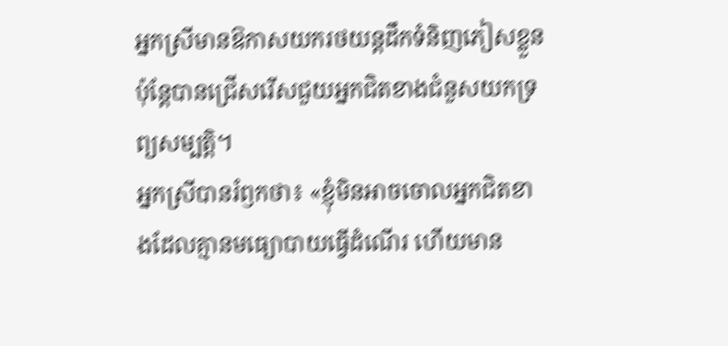អ្នកស្រីមានឱកាសយករថយន្តដឹកទំនិញភៀសខ្លួន ប៉ុន្តែបានជ្រើសរើសជួយអ្នកជិតខាងជំនួសយកទ្រព្យសម្បត្តិ។
អ្នកស្រីបានរំឭកថា៖ «ខ្ញុំមិនអាចចោលអ្នកជិតខាងដែលគ្មានមធ្យោបាយធ្វើដំណើរ ហើយមាន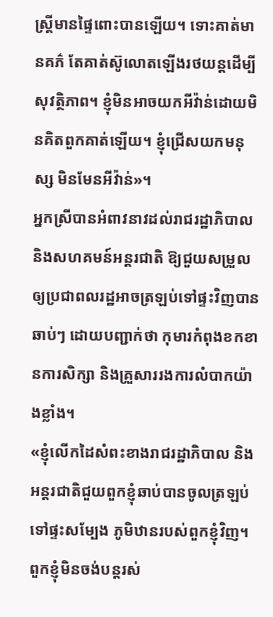ស្ត្រីមានផ្ទៃពោះបានឡើយ។ ទោះគាត់មានគភ៌ តែគាត់ស៊ូលោតឡើងរថយន្ដដើម្បីសុវត្ថិភាព។ ខ្ញុំមិនអាចយកអីវ៉ាន់ដោយមិនគិតពួកគាត់ឡើយ។ ខ្ញុំជ្រើសយកមនុស្ស មិនមែនអីវ៉ាន់»។
អ្នកស្រីបានអំពាវនាវដល់រាជរដ្ឋាភិបាល និងសហគមន៍អន្តរជាតិ ឱ្យជួយសម្រួលឲ្យប្រជាពលរដ្ឋអាចត្រឡប់ទៅផ្ទះវិញបានឆាប់ៗ ដោយបញ្ជាក់ថា កុមារកំពុងខកខានការសិក្សា និងគ្រួសាររងការលំបាកយ៉ាងខ្លាំង។
«ខ្ញុំលើកដៃសំពះខាងរាជរដ្ឋាភិបាល និងអន្ដរជាតិជួយពួកខ្ញុំឆាប់បានចូលត្រឡប់ទៅផ្ទះសម្បែង ភូមិឋានរបស់ពួកខ្ញុំវិញ។ ពួកខ្ញុំមិនចង់បន្ដរស់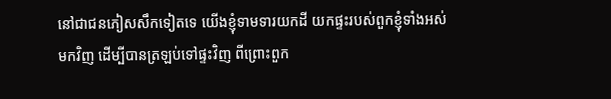នៅជាជនភៀសសឹកទៀតទេ យើងខ្ញុំទាមទារយកដី យកផ្ទះរបស់ពួកខ្ញុំទាំងអស់មកវិញ ដើម្បីបានត្រឡប់ទៅផ្ទះវិញ ពីព្រោះពួក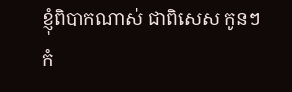ខ្ញុំពិបាកណាស់ ជាពិសេស កូនៗកំ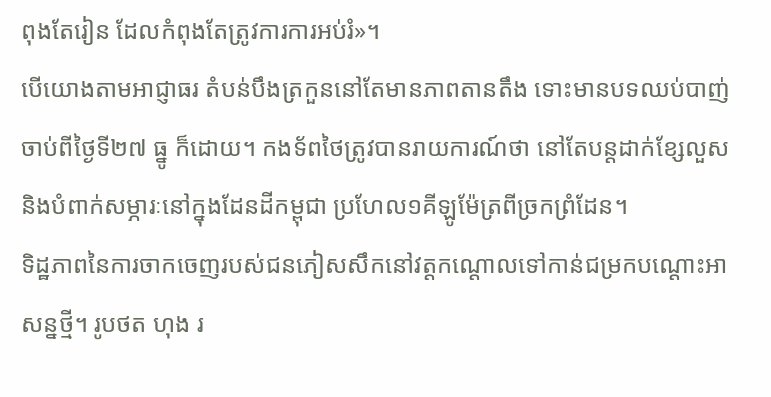ពុងតែរៀន ដែលកំពុងតែត្រូវការការអប់រំ»។
បើយោងតាមអាជ្ញាធរ តំបន់បឹងត្រកួននៅតែមានភាពតានតឹង ទោះមានបទឈប់បាញ់ចាប់ពីថ្ងៃទី២៧ ធ្នូ ក៏ដោយ។ កងទ័ពថៃត្រូវបានរាយការណ៍ថា នៅតែបន្តដាក់ខ្សែលួស និងបំពាក់សម្ភារៈនៅក្នុងដែនដីកម្ពុជា ប្រហែល១គីឡូម៉ែត្រពីច្រកព្រំដែន។
ទិដ្ឋភាពនៃការចាកចេញរបស់ជនភៀសសឹកនៅវត្ដកណ្ដោលទៅកាន់ជម្រកបណ្ដោះអាសន្នថ្មី។ រូបថត ហុង រ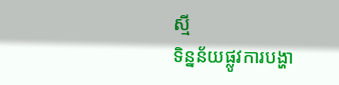ស្មី
ទិន្នន័យផ្លូវការបង្ហា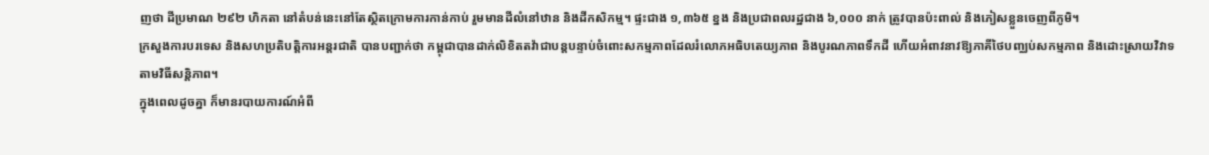ញថា ដីប្រមាណ ២៩២ ហិកតា នៅតំបន់នេះនៅតែស្ថិតក្រោមការកាន់កាប់ រួមមានដីលំនៅឋាន និងដីកសិកម្ម។ ផ្ទះជាង ១,៣៦៥ ខ្នង និងប្រជាពលរដ្ឋជាង ៦,០០០ នាក់ ត្រូវបានប៉ះពាល់ និងភៀសខ្លួនចេញពីភូមិ។
ក្រសួងការបរទេស និងសហប្រតិបត្តិការអន្តរជាតិ បានបញ្ជាក់ថា កម្ពុជាបានដាក់លិខិតតវ៉ាជាបន្តបន្ទាប់ចំពោះសកម្មភាពដែលរំលោភអធិបតេយ្យភាព និងបូរណភាពទឹកដី ហើយអំពាវនាវឱ្យភាគីថៃបញ្ឈប់សកម្មភាព និងដោះស្រាយវិវាទតាមវិធីសន្តិភាព។
ក្នុងពេលដូចគ្នា ក៏មានរបាយការណ៍អំពី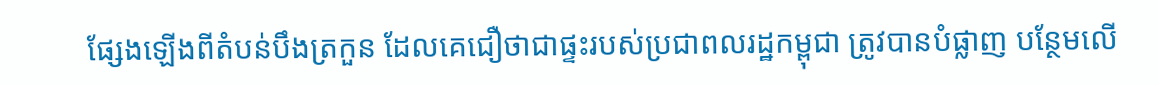ផ្សែងឡើងពីតំបន់បឹងត្រកួន ដែលគេជឿថាជាផ្ទះរបស់ប្រជាពលរដ្ឋកម្ពុជា ត្រូវបានបំផ្លាញ បន្ថែមលើ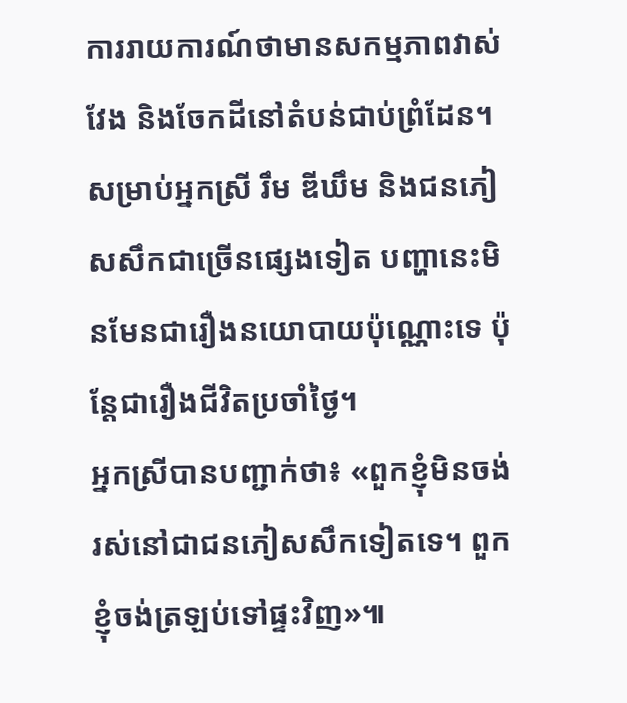ការរាយការណ៍ថាមានសកម្មភាពវាស់វែង និងចែកដីនៅតំបន់ជាប់ព្រំដែន។
សម្រាប់អ្នកស្រី រឹម ឌីឃឹម និងជនភៀសសឹកជាច្រើនផ្សេងទៀត បញ្ហានេះមិនមែនជារឿងនយោបាយប៉ុណ្ណោះទេ ប៉ុន្តែជារឿងជីវិតប្រចាំថ្ងៃ។
អ្នកស្រីបានបញ្ជាក់ថា៖ «ពួកខ្ញុំមិនចង់រស់នៅជាជនភៀសសឹកទៀតទេ។ ពួកខ្ញុំចង់ត្រឡប់ទៅផ្ទះវិញ»៕